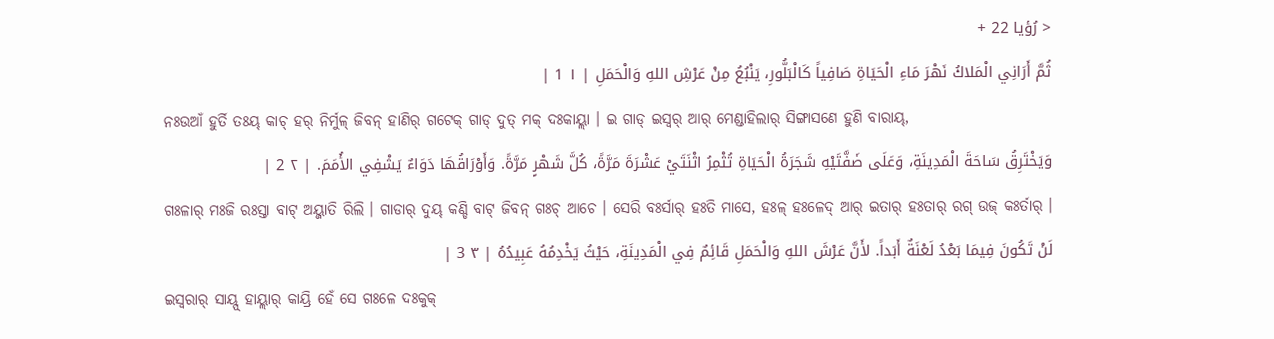< رُؤيا 22 +
ثُمَّ أَرَانِي الْمَلاكُ نَهْرَ مَاءِ الْحَيَاةِ صَافِياً كَالْبَلُّورِ، يَنْبُعُ مِنْ عَرْشِ اللهِ وَالْحَمَلِ | ١ 1 |
ନଃଉଆଁ ହୁର୍ତି ତଃୟ୍ କାଚ୍ ହର୍ ନିର୍ମୁଳ୍ ଜିବନ୍ ହାଣିର୍ ଗଟେକ୍ ଗାଡ୍ ଦୁତ୍ ମକ୍ ଦଃକାୟ୍ଲା । ଇ ଗାଡ୍ ଇସ୍ୱର୍ ଆର୍ ମେଣ୍ଡାହିଲାର୍ ସିଙ୍ଗାସଣେ ହୁଣି ବାରାୟ୍,
وَيَخْتَرِقُ سَاحَةَ الْمَدِينَةِ، وَعَلَى ضَفَّتَيْهِ شَجَرَةُ الْحَيَاةِ تُثْمِرُ اثْنَتَيْ عَشْرَةَ مَرَّةً، كُلَّ شَهْرٍ مَرَّةً. وَأَوْرَاقُهَا دَوَاءٌ يَشْفِي الأُمَمَ. | ٢ 2 |
ଗଃଳାର୍ ମଃଜି ରଃସ୍ତା ବାଟ୍ ଅୟ୍ଜାତି ରିଲି । ଗାଡାର୍ ଦୁୟ୍ କଣ୍ଡି ବାଟ୍ ଜିବନ୍ ଗଃଚ୍ ଆଚେ । ସେରି ବଃର୍ସାର୍ ହଃତି ମାସେ, ହଃଳ୍ ହଃଳେଦ୍ ଆର୍ ଇତାର୍ ହଃତାର୍ ରଗ୍ ଉଜ୍ କଃର୍ତାର୍ ।
لَنْ تَكُونَ فِيمَا بَعْدُ لَعْنَةٌ أَبَداً. لأَنَّ عَرْشَ اللهِ وَالْحَمَلِ قَائِمٌ فِي الْمَدِينَةِ، حَيْثُ يَخْدِمُهُ عَبِيدُهُ | ٣ 3 |
ଇସ୍ୱରାର୍ ସାୟ୍ପ୍ ହାୟ୍ଲାର୍ କାୟ୍ରି ହେଁ ସେ ଗଃଳେ ଦଃକୁକ୍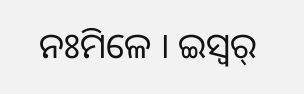ନଃମିଳେ । ଇସ୍ୱର୍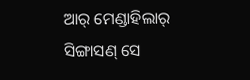ଆର୍ ମେଣ୍ଡାହିଲାର୍ ସିଙ୍ଗାସଣ୍ ସେ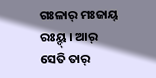ଗଃଳାର୍ ମଃଜାୟ୍ ରଃୟ୍ଦ୍ । ଆର୍ ସେତି ତାର୍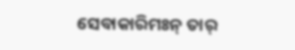ସେବାକାରିମଃନ୍ ତାର୍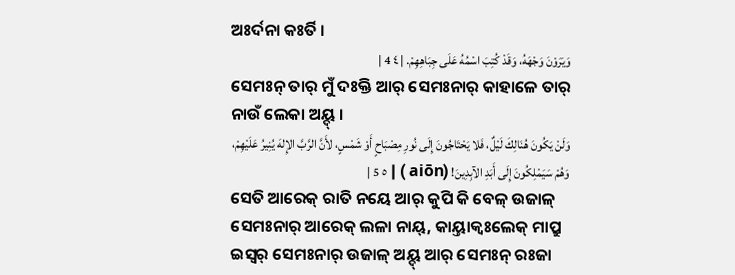ଅଃର୍ଦନା କଃର୍ତି ।
وَيَرَوْنَ وَجْهَهُ، وَقَدْ كُتِبَ اسْمُهُ عَلَى جِبَاهِهِمْ. | ٤ 4 |
ସେମଃନ୍ ତାର୍ ମୁଁ ଦଃକ୍ତି ଆର୍ ସେମଃନାର୍ କାହାଳେ ତାର୍ ନାଉଁ ଲେକା ଅୟ୍ଦ୍ ।
وَلَنْ يَكُونَ هُنَالِكَ لَيْلٌ، فَلا يَحْتَاجُونَ إِلَى نُورِ مِصْبَاحٍ أَوْ شَمْسٍ، لأَنَّ الرَّبَّ الإِلهَ يُنِيرُ عَلَيْهِمْ، وَهُمْ سَيَمْلِكُونَ إِلَى أَبَدِ الآبِدِينَ! (aiōn ) | ٥ 5 |
ସେତି ଆରେକ୍ ରାତି ନୟେ ଆର୍ କୁପି କି ବେଳ୍ ଉଜାଳ୍ ସେମଃନାର୍ ଆରେକ୍ ଲଳା ନାୟ୍, କାୟ୍ତାକ୍ବଃଲେକ୍ ମାପ୍ରୁ ଇସ୍ୱର୍ ସେମଃନାର୍ ଉଜାଳ୍ ଅୟ୍ଦ୍ ଆର୍ ସେମଃନ୍ ରଃଜା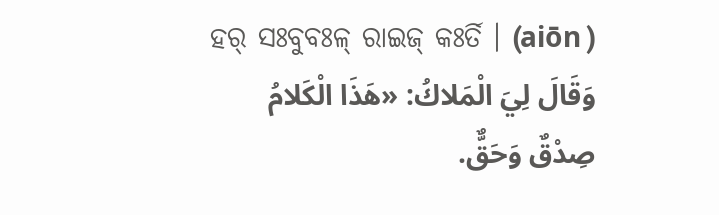ହର୍ ସଃବୁବଃଳ୍ ରାଇଜ୍ କଃର୍ତି । (aiōn )
وَقَالَ لِيَ الْمَلاكُ: «هَذَا الْكَلامُ صِدْقٌ وَحَقٌّ.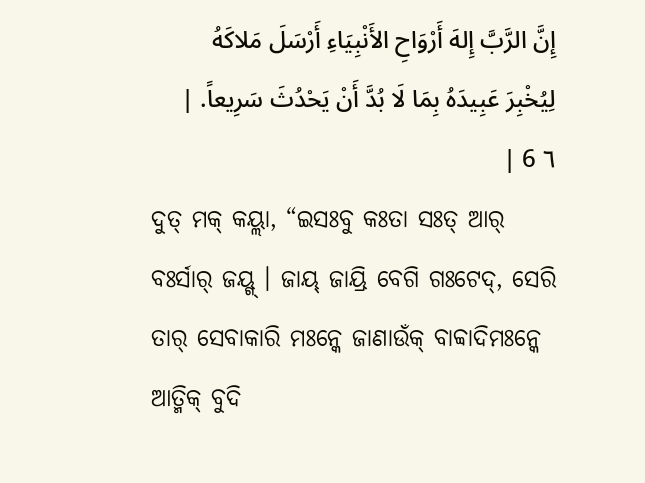إِنَّ الرَّبَّ إِلهَ أَرْوَاحِ الأَنْبِيَاءِ أَرْسَلَ مَلاكَهُ لِيُخْبِرَ عَبِيدَهُ بِمَا لَا بُدَّ أَنْ يَحْدُثَ سَرِيعاً. | ٦ 6 |
ଦୁତ୍ ମକ୍ କୟ୍ଲା, “ଇସଃବୁ କଃତା ସଃତ୍ ଆର୍ ବଃର୍ସାର୍ ଜୟ୍ଗ୍ । ଜାୟ୍ ଜାୟ୍ରି ବେଗି ଗଃଟେଦ୍, ସେରି ତାର୍ ସେବାକାରି ମଃନ୍କେ ଜାଣାଉଁକ୍ ବାବ୍ବାଦିମଃନ୍କେ ଆତ୍ମିକ୍ ବୁଦି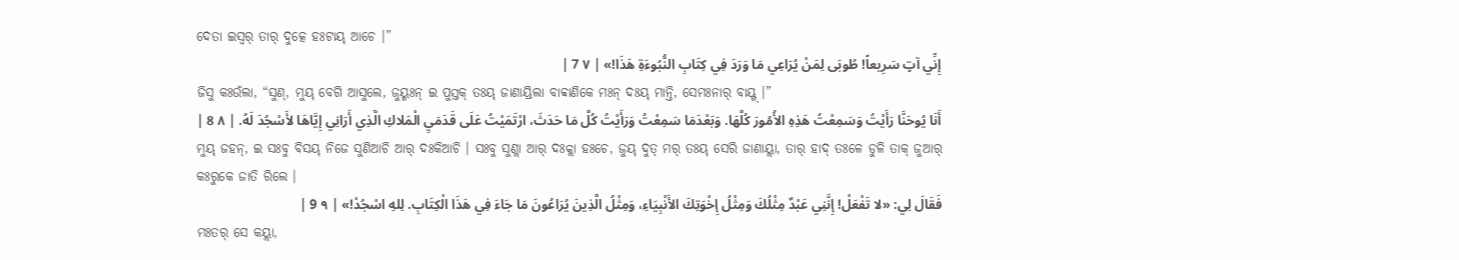ଦେତା ଇସ୍ୱର୍ ତାର୍ ଦୁତ୍କେ ହଃଟାୟ୍ ଆଚେ ।”
إِنِّي آتٍ سَرِيعاً! طُوبَى لِمَنْ يُرَاعِي مَا وَرَدَ فِي كِتَابِ النُّبُوءَةِ هَذَا!» | ٧ 7 |
ଜିସୁ କଃଉଁଲା, “ସୁଣ୍, ମୁୟ୍ ବେଗି ଆସୁଲେ, ଜୁୟ୍ମଃନ୍ ଇ ପୁସ୍ତକ୍ ତଃୟ୍ ଜାଣାୟ୍ରିଲା ବାବ୍ବାଣିକେ ମଃନ୍ ଦଃୟ୍ ମାନ୍ତି, ସେମଃନାର୍ ବାୟ୍ଗ୍ ।”
أَنَا يُوحَنَّا رَأَيْتُ وَسَمِعْتُ هَذِهِ الأُمُورَ كُلَّهَا. وَبَعْدَمَا سَمِعْتُ وَرَأَيْتُ كُلَّ مَا حَدَثَ، ارْتَمَيْتُ عَلَى قَدَمَيِ الْمَلاكِ الَّذِي أَرَانِي إِيَّاهَا لأَسْجُدَ لَهُ. | ٨ 8 |
ମୁୟ୍ ଜହନ୍, ଇ ସଃବୁ ବିସୟ୍ ନିଜେ ସୁଣିଆଚି ଆର୍ ଦଃକିଆଚି । ସଃବୁ ସୁଣ୍ଲା ଆର୍ ଦଃକ୍ଲା ହଃଚେ, ଜୁୟ୍ ଦୁତ୍ ମର୍ ତଃୟ୍ ସେରି ଜାଣାୟ୍ଲା, ତାର୍ ହାଦ୍ ତଃଳେ ଡୁଳି ତାକ୍ ଜୁଆର୍ କଃରୁକେ ଜାତି ରିଲେ ।
فَقَالَ لِي: «لا تَفْعَلْ! إِنَّنِي عَبْدٌ مِثْلُكَ وَمِثْلُ إِخْوَتِكَ الأَنْبِيَاءِ، وَمِثْلُ الَّذِينَ يُرَاعُونَ مَا جَاءَ فِي هَذَا الْكِتَابِ. لِلهِ اسْجُدْ!» | ٩ 9 |
ମଃତର୍ ସେ କୟ୍ଲା,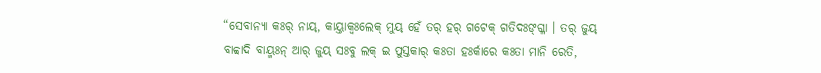“ସେବାନ୍ୟା କଃର୍ ନାୟ୍, କାୟ୍ତାକ୍ବଃଲେକ୍ ମୁୟ୍ ହେଁ ତର୍ ହର୍ ଗଟେକ୍ ଗତିଦଃଙ୍ଗ୍ଳା । ତର୍ ଜୁୟ୍ ବାବ୍ବାଦି ବାୟ୍ମଃନ୍ ଆର୍ ଜୁୟ୍ ସଃବୁ ଲକ୍ ଇ ପୁସ୍ତକାର୍ କଃତା ହଃର୍କାରେ କଃତା ମାନି ରେତି,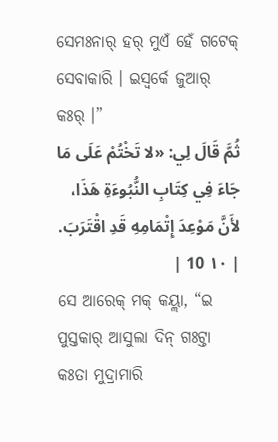ସେମଃନାର୍ ହର୍ ମୁଏଁ ହେଁ ଗଟେକ୍ ସେବାକାରି । ଇସ୍ୱର୍କେ ଜୁଆର୍ କଃର୍ ।”
ثُمَّ قَالَ لِي: «لا تَخْتُمْ عَلَى مَا جَاءَ فِي كِتَابِ النُّبُوءَةِ هَذَا، لأَنَّ مَوْعِدَ إِتْمَامِهِ قَدِ اقْتَرَبَ. | ١٠ 10 |
ସେ ଆରେକ୍ ମକ୍ କୟ୍ଲା, “ଇ ପୁସ୍ତକାର୍ ଆସୁଲା ଦିନ୍ ଗଃଟ୍ତା କଃତା ମୁଦ୍ରାମାରି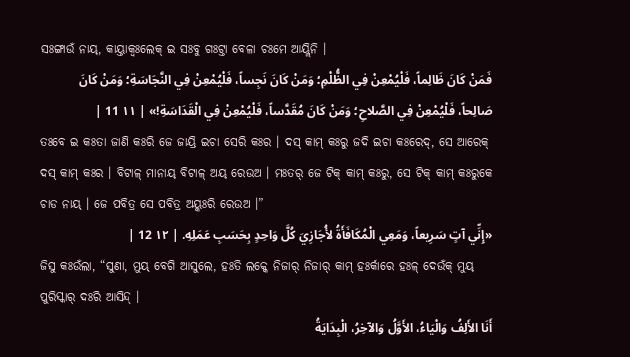ସଃଙ୍ଗାଉଁ ନାୟ୍, କାୟ୍ତାକ୍ବଃଲେକ୍ ଇ ସଃବୁ ଗଃଟ୍ତା ବେଳା ଚଃମେ ଆୟ୍ଲିନି ।
فَمَنْ كَانَ ظَالِماً، فَلْيُمْعِنْ فِي الظُّلْمِ؛ وَمَنْ كَانَ نَجِساً، فَلْيُمْعِنْ فِي النَّجَاسَةِ؛ وَمَنْ كَانَ صَالِحاً، فَلْيُمْعِنْ فِي الصَّلاحِ؛ وَمَنْ كَانَ مُقَدَّساً، فَلْيُمْعِنْ فِي الْقَدَاسَةِ!» | ١١ 11 |
ତଃବେ ଇ କଃତା ଜାଣି କଃରି ଜେ ଜାୟ୍ରି ଇଚା ସେରି କଃର । ଦସ୍ କାମ୍ କଃରୁ ଜଦି ଇଚା କଃରେଦ୍, ସେ ଆରେକ୍ ଦସ୍ କାମ୍ କଃର । ବିଟାଳ୍ ମାନାୟ୍ ବିଟାଳ୍ ଅୟ୍ ରେଉଅ । ମଃତର୍ ଜେ ଟିକ୍ କାମ୍ କଃରୁ, ସେ ଟିକ୍ କାମ୍ କଃରୁକେ ଚାଡ ନାୟ୍ । ଜେ ପବିତ୍ର ସେ ପବିତ୍ର ଅୟ୍କଃରି ରେଉଅ ।”
«إِنِّي آتٍ سَرِيعاً، وَمَعِي الْمُكَافَأَةُ لأُجَازِيَ كُلَّ وَاحِدٍ بِحَسَبِ عَمَلِهِ. | ١٢ 12 |
ଜିସୁ କଃଉଁଲା, “ସୁଣା, ମୁୟ୍ ବେଗି ଆସୁଲେ, ହଃତି ଲକ୍କେ ନିଜାର୍ ନିଜାର୍ କାମ୍ ହଃର୍କାରେ ହଃଳ୍ ଦେଉଁକ୍ ମୁୟ୍ ପୁରିସ୍କାର୍ ଦଃରି ଆସିନ୍ଦ୍ ।
أَنَا الأَلِفُ وَالْيَاءُ، الأَوَّلُ وَالآخِرُ، الْبِدَايَةُ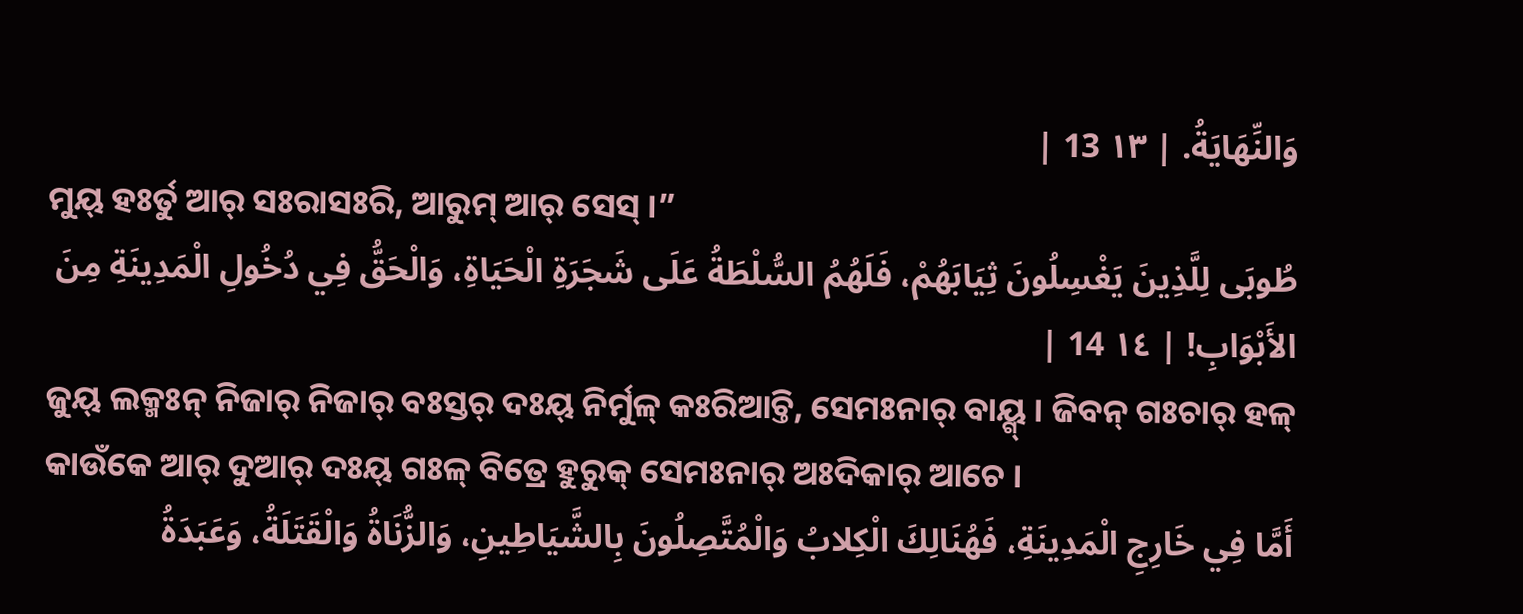وَالنِّهَايَةُ. | ١٣ 13 |
ମୁୟ୍ ହଃର୍ତୁ ଆର୍ ସଃରାସଃରି, ଆରୁମ୍ ଆର୍ ସେସ୍ ।”
طُوبَى لِلَّذِينَ يَغْسِلُونَ ثِيَابَهُمْ، فَلَهُمُ السُّلْطَةُ عَلَى شَجَرَةِ الْحَيَاةِ، وَالْحَقُّ فِي دُخُولِ الْمَدِينَةِ مِنَ الأَبْوَابِ! | ١٤ 14 |
ଜୁୟ୍ ଲକ୍ମଃନ୍ ନିଜାର୍ ନିଜାର୍ ବଃସ୍ତର୍ ଦଃୟ୍ ନିର୍ମୁଳ୍ କଃରିଆଚ୍ତି, ସେମଃନାର୍ ବାୟ୍ଗ୍ । ଜିବନ୍ ଗଃଚାର୍ ହଳ୍ କାଉଁକେ ଆର୍ ଦୁଆର୍ ଦଃୟ୍ ଗଃଳ୍ ବିତ୍ରେ ହୁରୁକ୍ ସେମଃନାର୍ ଅଃଦିକାର୍ ଆଚେ ।
أَمَّا فِي خَارِجِ الْمَدِينَةِ، فَهُنَالِكَ الْكِلابُ وَالْمُتَّصِلُونَ بِالشَّيَاطِينِ، وَالزُّنَاةُ وَالْقَتَلَةُ، وَعَبَدَةُ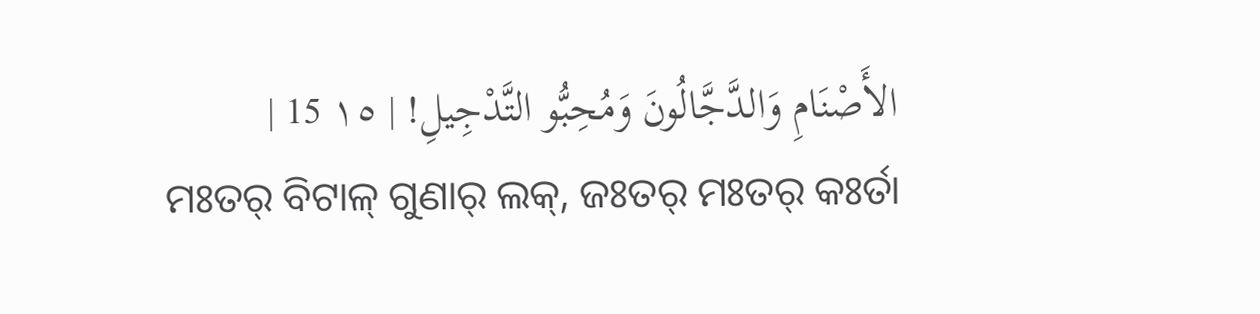الأَصْنَامِ وَالدَّجَّالُونَ وَمُحِبُّو التَّدْجِيلِ! | ١٥ 15 |
ମଃତର୍ ବିଟାଳ୍ ଗୁଣାର୍ ଲକ୍, ଜଃତର୍ ମଃତର୍ କଃର୍ତା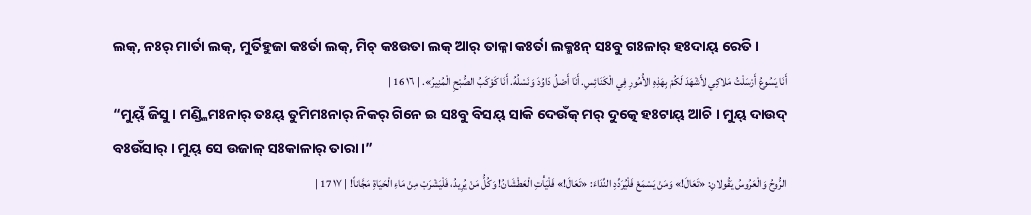ଲକ୍, ନଃର୍ ମାର୍ତା ଲକ୍, ମୁର୍ତିହୁଜା କଃର୍ତା ଲକ୍, ମିଚ୍ କଃଉତା ଲକ୍ ଆର୍ ତାଳ୍ନା କଃର୍ତା ଲକ୍ମଃନ୍ ସଃବୁ ଗଃଳାର୍ ହଃଦାୟ୍ ରେତି ।
أَنَا يَسُوعُ أَرْسَلْتُ مَلاكِي لأَشْهَدَ لَكُمْ بِهَذِهِ الأُمُورِ فِي الْكَنَائِسِ. أَنَا أَصْلُ دَاوُدَ وَنَسْلُهُ. أَنَا كَوْكَبُ الصُّبْحِ الْمُنِيرُ». | ١٦ 16 |
“ମୁୟ୍ଁ ଜିସୁ । ମଣ୍ଡ୍ଳିମଃନାର୍ ତଃୟ୍ ତୁମିମଃନାର୍ ନିକର୍ ଗିନେ ଇ ସଃବୁ ବିସୟ୍ ସାକି ଦେଉଁକ୍ ମର୍ ଦୁତ୍କେ ହଃଟାୟ୍ ଆଚି । ମୁୟ୍ ଦାଉଦ୍ ବଃଉଁସାର୍ । ମୁୟ୍ ସେ ଉଜାଳ୍ ସଃକାଳାର୍ ତାରା ।”
الرُّوحُ وَالْعَرُوسُ يَقُولانِ: «تَعَالَ!» وَمَنْ يَسْمَعْ فَلْيُرَدِّدِ النِّدَاءَ: «تَعَالَ!» فَلْيَأْتِ الْعَطْشَانُ! وَكُلُّ مَنْ يُرِيدُ، فَلْيَشْرَبْ مِنْ مَاءِ الْحَيَاةِ مَجَّاناً! | ١٧ 17 |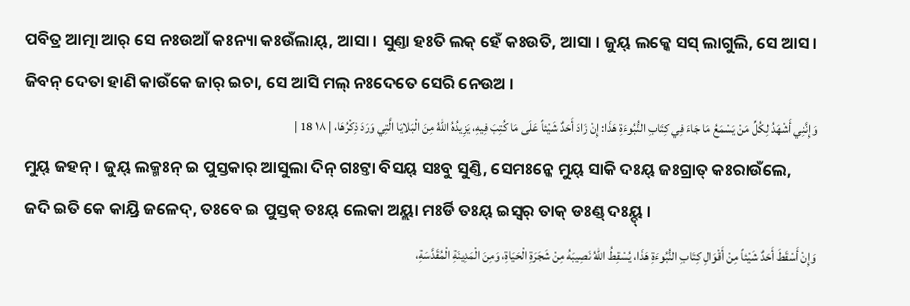ପବିତ୍ର ଆତ୍ମା ଆର୍ ସେ ନଃଉଆଁ କଃନ୍ୟା କଃଉଁଲାୟ୍, ଆସା । ସୁଣ୍ତା ହଃତି ଲକ୍ ହେଁ କଃଉତି, ଆସା । ଜୁୟ୍ ଲକ୍କେ ସସ୍ ଲାଗୁଲି, ସେ ଆସ । ଜିବନ୍ ଦେତା ହାଣି କାଉଁକେ ଜାର୍ ଇଚା, ସେ ଆସି ମଲ୍ ନଃଦେତେ ସେରି ନେଉଅ ।
وَإِنَّنِي أَشْهَدُ لِكُلِّ مَنْ يَسْمَعُ مَا جَاءَ فِي كِتَابِ النُّبُوءَةِ هَذَا: إِنْ زَادَ أَحَدٌ شَيْئاً عَلَى مَا كُتِبَ فِيهِ، يَزِيدُهُ اللهُ مِنَ الْبَلايَا الَّتِي وَرَدَ ذِكْرُهَا، | ١٨ 18 |
ମୁୟ୍ ଜହନ୍ । ଜୁୟ୍ ଲକ୍ମଃନ୍ ଇ ପୁସ୍ତକାର୍ ଆସୁଲା ଦିନ୍ ଗଃଟ୍ତା ବିସୟ୍ ସଃବୁ ସୁଣ୍ତି, ସେମଃନ୍କେ ମୁୟ୍ ସାକି ଦଃୟ୍ ଜଃଗ୍ରାତ୍ କଃରାଉଁଲେ, ଜଦି ଇତି କେ କାୟ୍ରି ଜଳେଦ୍, ତଃବେ ଇ ପୁସ୍ତକ୍ ତଃୟ୍ ଲେକା ଅୟ୍ଲା ମଃର୍ଡି ତଃୟ୍ ଇସ୍ୱର୍ ତାକ୍ ଡଃଣ୍ଡ୍ ଦଃୟ୍ଦ୍ ।
وَإِنْ أَسْقَطَ أَحَدٌ شَيْئاً مِنْ أَقْوَالِ كِتَابِ النُّبُوءَةِ هَذَا، يُسْقِطُ اللهُ نَصِيبَهُ مِنْ شَجَرَةِ الْحَيَاةِ، وَمِنَ الْمَدِينَةِ الْمُقَدَّسَةِ،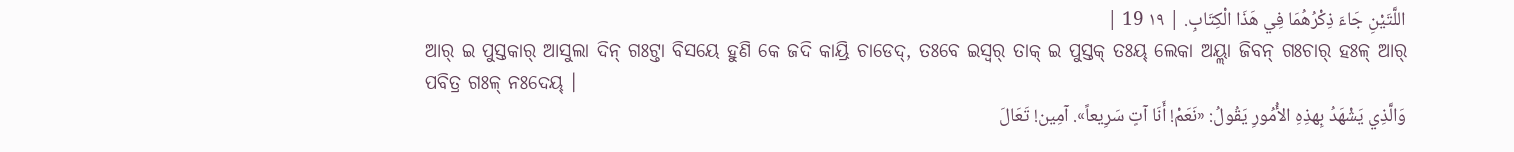اللَّتَيْنِ جَاءَ ذِكْرُهُمَا فِي هَذَا الْكِتَابِ. | ١٩ 19 |
ଆର୍ ଇ ପୁସ୍ତକାର୍ ଆସୁଲା ଦିନ୍ ଗଃଟ୍ତା ବିସୟେ ହୁଣି କେ ଜଦି କାୟ୍ରି ଚାଡେଦ୍, ତଃବେ ଇସ୍ୱର୍ ତାକ୍ ଇ ପୁସ୍ତକ୍ ତଃୟ୍ ଲେକା ଅୟ୍ଲା ଜିବନ୍ ଗଃଚାର୍ ହଃଳ୍ ଆର୍ ପବିତ୍ର ଗଃଳ୍ ନଃଦେୟ୍ ।
وَالَّذِي يَشْهَدُ بِهذِهِ الأُمُورِ يَقُولُ: «نَعَمْ! أَنَا آتٍ سَرِيعاً». آمِين! تَعَالَ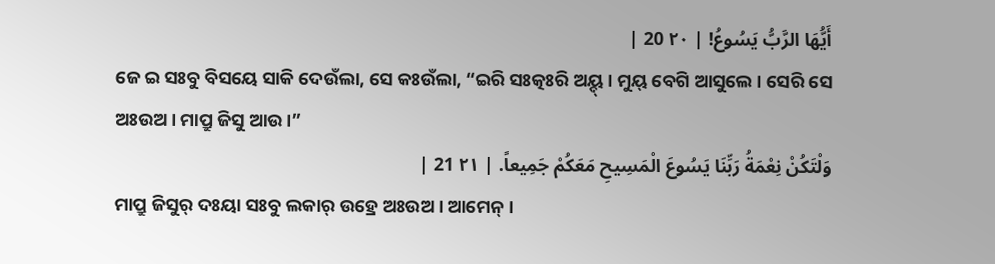أَيُّهَا الرَّبُّ يَسُوعُ! | ٢٠ 20 |
ଜେ ଇ ସଃବୁ ବିସୟେ ସାକି ଦେଉଁଲା, ସେ କଃଉଁଲା, “ଇରି ସଃତ୍କଃରି ଅୟ୍ଦ୍ । ମୁୟ୍ ବେଗି ଆସୁଲେ । ସେରି ସେ ଅଃଉଅ । ମାପ୍ରୁ ଜିସୁ ଆଉ ।”
وَلْتَكُنْ نِعْمَةُ رَبِّنَا يَسُوعَ الْمَسِيحِ مَعَكُمْ جَمِيعاً. | ٢١ 21 |
ମାପ୍ରୁ ଜିସୁର୍ ଦଃୟା ସଃବୁ ଲକାର୍ ଉହ୍ରେ ଅଃଉଅ । ଆମେନ୍ ।